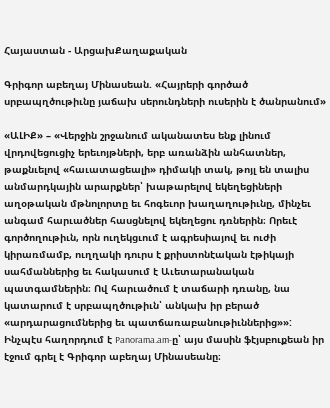Հայաստան - ԱրցախՔաղաքական

Գրիգոր աբեղայ Մինասեան. «Հայրերի գործած սրբապղծութիւնը յաճախ սերունդների ուսերին է ծանրանում»

«ԱԼԻՔ» – «Վերջին շրջանում ականատես ենք լինում վրդովեցուցիչ երեւոյթների, երբ առանձին անհատներ, թաքնւելով «հաւատացեալի» դիմակի տակ, թոյլ են տալիս անմարդկային արարքներ՝ խաթարելով եկեղեցիների աղօթական մթնոլորտը եւ հոգեւոր խաղաղութիւնը, մինչեւ անգամ հարւածներ հասցնելով եկեղեցու դռներին։ Որեւէ գործողութիւն, որն ուղեկցւում է ագրեսիայով եւ ուժի կիրառմամբ, ուղղակի դուրս է քրիստոնէական էթիկայի սահմաններից եւ հակասում է Աւետարանական պատգամներին։ Ով հարւածում է տաճարի դռանը, նա կատարում է սրբապղծութիւն՝ անկախ իր բերած «արդարացումներից եւ պատճառաբանութիւններից»»: Ինչպէս հաղորդում է Panorama.am-ը՝ այս մասին ֆէյսբուքեան իր էջում գրել է Գրիգոր աբեղայ Մինասեանը։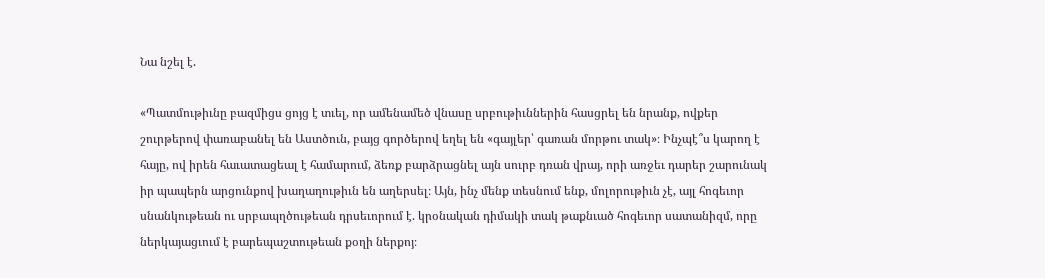Նա նշել է.

«Պատմութիւնը բազմիցս ցոյց է տւել, որ ամենամեծ վնասը սրբութիւններին հասցրել են նրանք, ովքեր շուրթերով փառաբանել են Աստծուն, բայց գործերով եղել են «գայլեր՝ գառան մորթու տակ»։ Ինչպէ՞ս կարող է հայը, ով իրեն հաւատացեալ է համարում, ձեռք բարձրացնել այն սուրբ դռան վրայ, որի առջեւ դարեր շարունակ իր պապերն արցունքով խաղաղութիւն են աղերսել։ Այն, ինչ մենք տեսնում ենք, մոլորութիւն չէ, այլ հոգեւոր սնանկութեան ու սրբապղծութեան դրսեւորում է. կրօնական դիմակի տակ թաքնւած հոգեւոր սատանիզմ, որը ներկայացւում է բարեպաշտութեան քօղի ներքոյ։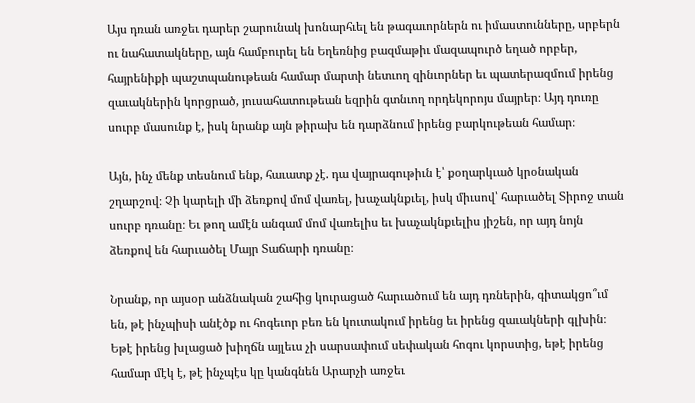Այս դռան առջեւ դարեր շարունակ խոնարհւել են թագաւորներն ու իմաստունները, սրբերն ու նահատակները, այն համբուրել են Եղեռնից բազմաթիւ մազապուրծ եղած որբեր, հայրենիքի պաշտպանութեան համար մարտի նետւող զինւորներ եւ պատերազմում իրենց զաւակներին կորցրած, յուսահատութեան եզրին գտնւող որդեկորոյս մայրեր։ Այդ դուռը սուրբ մասունք է, իսկ նրանք այն թիրախ են դարձնում իրենց բարկութեան համար։

Այն, ինչ մենք տեսնում ենք, հաւատք չէ. դա վայրագութիւն է՝ քօղարկւած կրօնական շղարշով։ Չի կարելի մի ձեռքով մոմ վառել, խաչակնքւել, իսկ միւսով՝ հարւածել Տիրոջ տան սուրբ դռանը։ Եւ թող ամէն անգամ մոմ վառելիս եւ խաչակնքւելիս յիշեն, որ այդ նոյն ձեռքով են հարւածել Մայր Տաճարի դռանը։

Նրանք, որ այսօր անձնական շահից կուրացած հարւածում են այդ դռներին, գիտակցո՞ւմ են, թէ ինչպիսի անէծք ու հոգեւոր բեռ են կուտակում իրենց եւ իրենց զաւակների գլխին։ Եթէ իրենց խլացած խիղճն այլեւս չի սարսափում սեփական հոգու կորստից, եթէ իրենց համար մէկ է, թէ ինչպէս կը կանգնեն Արարչի առջեւ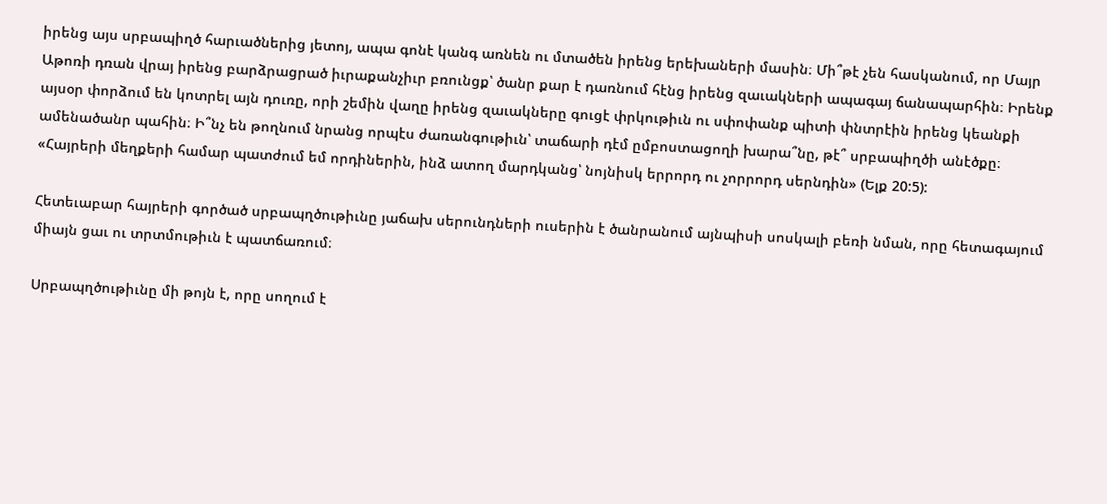իրենց այս սրբապիղծ հարւածներից յետոյ, ապա գոնէ կանգ առնեն ու մտածեն իրենց երեխաների մասին։ Մի՞թէ չեն հասկանում, որ Մայր Աթոռի դռան վրայ իրենց բարձրացրած իւրաքանչիւր բռունցք՝ ծանր քար է դառնում հէնց իրենց զաւակների ապագայ ճանապարհին։ Իրենք այսօր փորձում են կոտրել այն դուռը, որի շեմին վաղը իրենց զաւակները գուցէ փրկութիւն ու սփոփանք պիտի փնտրէին իրենց կեանքի ամենածանր պահին։ Ի՞նչ են թողնում նրանց որպէս ժառանգութիւն՝ տաճարի դէմ ըմբոստացողի խարա՞նը, թէ՞ սրբապիղծի անէծքը։ «Հայրերի մեղքերի համար պատժում եմ որդիներին, ինձ ատող մարդկանց՝ նոյնիսկ երրորդ ու չորրորդ սերնդին» (Ելք 20:5):

Հետեւաբար հայրերի գործած սրբապղծութիւնը յաճախ սերունդների ուսերին է ծանրանում այնպիսի սոսկալի բեռի նման, որը հետագայում միայն ցաւ ու տրտմութիւն է պատճառում։

Սրբապղծութիւնը մի թոյն է, որը սողում է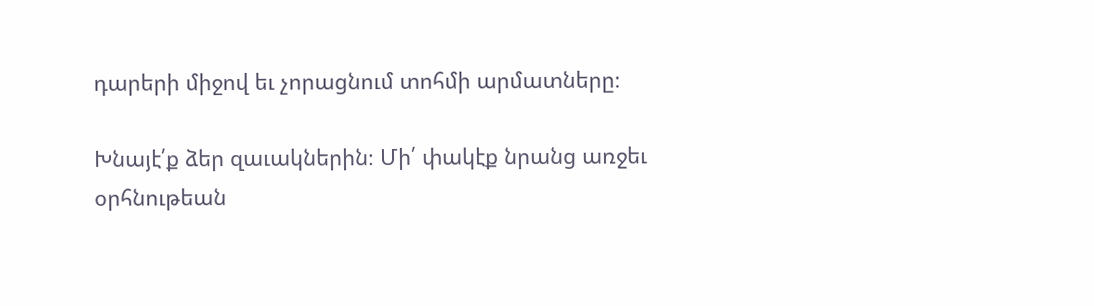դարերի միջով եւ չորացնում տոհմի արմատները։

Խնայէ՛ք ձեր զաւակներին։ Մի՛ փակէք նրանց առջեւ օրհնութեան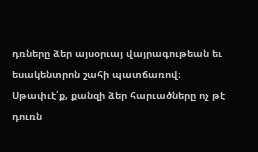դռները ձեր այսօրւայ վայրագութեան եւ եսակենտրոն շահի պատճառով։ Սթափւէ՛ք, քանզի ձեր հարւածները ոչ թէ դուռն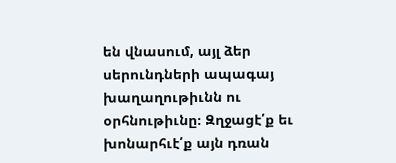են վնասում, այլ ձեր սերունդների ապագայ խաղաղութիւնն ու օրհնութիւնը։ Զղջացէ՛ք եւ խոնարհւէ՛ք այն դռան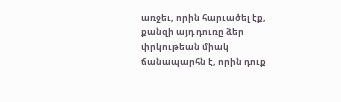առջեւ, որին հարւածել էք, քանզի այդ դուռը ձեր փրկութեան միակ ճանապարհն է, որին դուք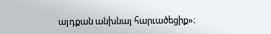այդքան անխնայ հարւածեցիք»։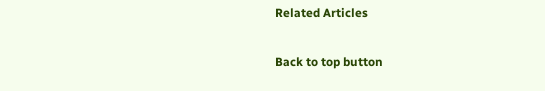Related Articles

Back to top button